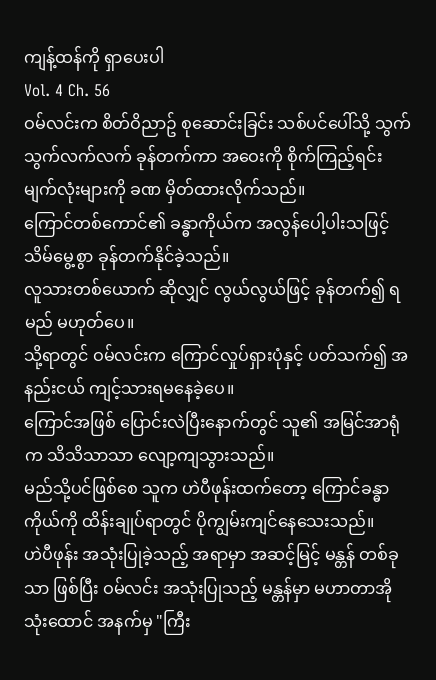ကျန့်ထန်ကို ရှာပေးပါ
Vol. 4 Ch. 56
ဝမ်လင်းက စိတ်ဝိညာဥ် စုဆောင်းခြင်း သစ်ပင်ပေါ်သို့ သွက်သွက်လက်လက် ခုန်တက်ကာ အဝေးကို စိုက်ကြည့်ရင်း မျက်လုံးများကို ခဏ မှိတ်ထားလိုက်သည်။
ကြောင်တစ်ကောင်၏ ခန္ဓာကိုယ်က အလွန်ပေါ့ပါးသဖြင့် သိမ်မွေ့စွာ ခုန်တက်နိုင်ခဲ့သည်။
လူသားတစ်ယောက် ဆိုလျှင် လွယ်လွယ်ဖြင့် ခုန်တက်၍ ရမည် မဟုတ်ပေ။
သို့ရာတွင် ဝမ်လင်းက ကြောင်လှုပ်ရှားပုံနှင့် ပတ်သက်၍ အနည်းငယ် ကျင့်သားရမနေခဲ့ပေ။
ကြောင်အဖြစ် ပြောင်းလဲပြီးနောက်တွင် သူ၏ အမြင်အာရုံက သိသိသာသာ လျော့ကျသွားသည်။
မည်သို့ပင်ဖြစ်စေ သူက ဟဲပီဖုန်းထက်တော့ ကြောင်ခန္ဓာကိုယ်ကို ထိန်းချုပ်ရာတွင် ပိုကျွမ်းကျင်နေသေးသည်။
ဟဲပီဖုန်း အသုံးပြုခဲ့သည့် အရာမှာ အဆင့်မြင့် မန္တန် တစ်ခုသာ ဖြစ်ပြီး ဝမ်လင်း အသုံးပြုသည့် မန္တန်မှာ မဟာတာအို သုံးထောင် အနက်မှ "ကြီး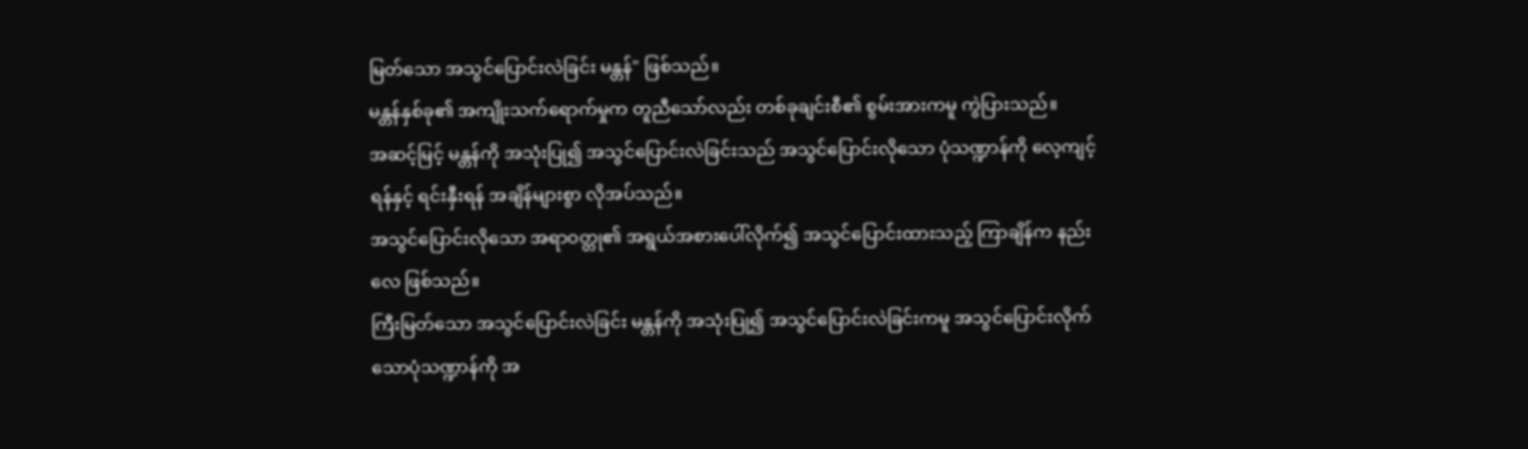မြတ်သော အသွင်ပြောင်းလဲခြင်း မန္တန်" ဖြစ်သည်။
မန္တန်နှစ်ခု၏ အကျိုးသက်ရောက်မှုက တူညီသော်လည်း တစ်ခုချင်းစီ၏ စွမ်းအားကမူ ကွဲပြားသည်။
အဆင့်မြင့် မန္တန်ကို အသုံးပြု၍ အသွင်ပြောင်းလဲခြင်းသည် အသွင်ပြောင်းလိုသော ပုံသဏ္ဍာန်ကို လေ့ကျင့်ရန်နှင့် ရင်းနှီးရန် အချိန်များစွာ လိုအပ်သည်။
အသွင်ပြောင်းလိုသော အရာဝတ္တု၏ အရွယ်အစားပေါ်လိုက်၍ အသွင်ပြောင်းထားသည့် ကြာချိန်က နည်းလေ ဖြစ်သည်။
ကြီးမြတ်သော အသွင်ပြောင်းလဲခြင်း မန္တန်ကို အသုံးပြု၍ အသွင်ပြောင်းလဲခြင်းကမူ အသွင်ပြောင်းလိုက်သောပုံသဏ္ဍာန်ကို အ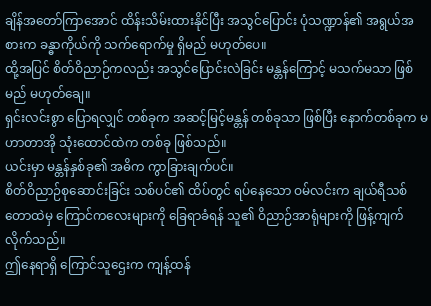ချိန်အတော်ကြာအောင် ထိန်းသိမ်းထားနိုင်ပြီး အသွင်ပြောင်း ပုံသဏ္ဍာန်၏ အရွယ်အစားက ခန္ဓာကိုယ်ကို သက်ရောက်မှု ရှိမည် မဟုတ်ပေ။
ထို့အပြင် စိတ်ဝိညာဉ်ကလည်း အသွင်ပြောင်းလဲခြင်း မန္တန်ကြောင့် မသက်မသာ ဖြစ်မည် မဟုတ်ချေ။
ရှင်းလင်းစွာ ပြောရလျှင် တစ်ခုက အဆင့်မြင့်မန္တန် တစ်ခုသာ ဖြစ်ပြီး နောက်တစ်ခုက မဟာတာအို သုံးထောင်ထဲက တစ်ခု ဖြစ်သည်။
ယင်းမှာ မန္တန်နှစ်ခု၏ အဓိက ကွာခြားချက်ပင်။
စိတ်ဝိညာဉ်စုဆောင်းခြင်း သစ်ပင်၏ ထိပ်တွင် ရပ်နေသော ဝမ်လင်းက ချယ်ရီသစ်တောထဲမှ ကြောင်ကလေးများကို ခြေရာခံရန် သူ၏ ဝိညာဉ်အာရုံများကို ဖြန့်ကျက်လိုက်သည်။
ဤနေရာရှိ ကြောင်သူဌေးက ကျန့်ထန်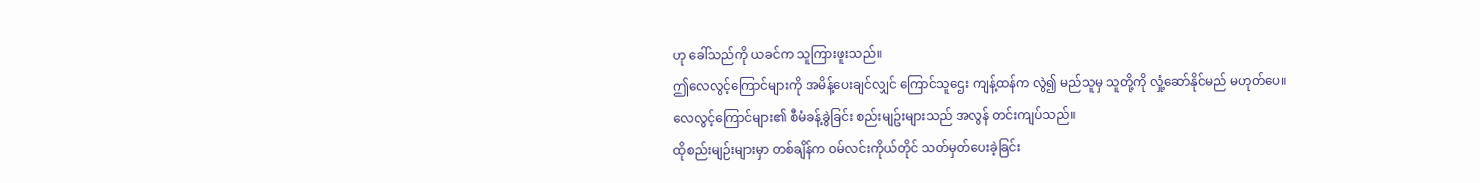ဟု ခေါ်သည်ကို ယခင်က သူကြားဖူးသည်။
ဤလေလွင့်ကြောင်များကို အမိန့်ပေးချင်လျှင် ကြောင်သူဌေး ကျန့်ထန်က လွဲ၍ မည်သူမှ သူတို့ကို လှုံ့ဆော်နိုင်မည် မဟုတ်ပေ။
လေလွင့်ကြောင်များ၏ စီမံခန့်ခွဲခြင်း စည်းမျဥ်းများသည် အလွန် တင်းကျပ်သည်။
ထိုစည်းမျဉ်းများမှာ တစ်ချိန်က ဝမ်လင်းကိုယ်တိုင် သတ်မှတ်ပေးခဲ့ခြင်း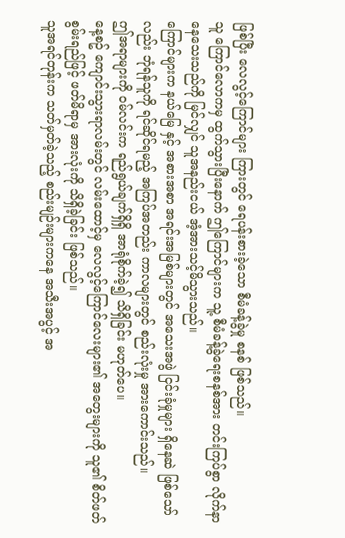ဖြစ်ပြီး လေလွင့်ကြောင်များ ကြားတွင် ရေပန်းစားခဲ့သော စီမံခန့်ခွဲမှု စနစ် ဖြစ်သည်။
သူ ကြောင်လောကမှ ထွက်သွားပြီးနောက် ဤကြောင်များက သူ့ စီမံခန့်ခွဲရေးစနစ်အား တင်းကြပ်စွာ လိုက်နာနေသေးသည်ကို မြင်လျှင် သူအနည်းငယ် အံ့အားသင့်မိသွားသည်။
ကြောင်များက နယ်မြေ နှင့် အစားအစာ အရင်းအမြစ်များတွင် အသေးအဖွဲ ငြင်းခုံမှုများ ရှိနေဆဲ ဖြစ်သော်လည်း ဘုံရန်သူကို ရင်ဆိုင်ရမည့် အကြပ်အတည်း ကာလများတွင် စည်းလုံးမှု အားကောင်းသည်။
ဤအရာများကို ဝမ်လင်းက ရည်ရွယ်ချက်ရှိရှိ အာရုံစိုက်ခဲ့၍ သိရှိခြင်း မဟုတ်ပေ။
နေ့စဥ် ကျောင်းသွားရာလမ်းတွင် လမ်းထောင့်မှ လေလွင့်ကြောင်လေးများ၏ အတွေးများကို သူ၏ စိတ်ဖတ်စွမ်းရည်ဖြင့် ဖတ်မိရာမှ အားလုံးကို သိရှိခဲ့ခြင်း ဖြစ်သည်။
သူအရင်တုန်းက သတ်မှတ်ခဲ့သည့် စည်းမျဉ်းများကနေ အသီးအပွင့် အ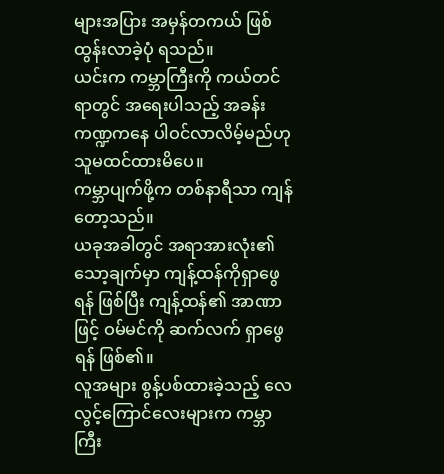များအပြား အမှန်တကယ် ဖြစ်ထွန်းလာခဲ့ပုံ ရသည်။
ယင်းက ကမ္ဘာကြီးကို ကယ်တင်ရာတွင် အရေးပါသည့် အခန်းကဏ္ဍကနေ ပါဝင်လာလိမ့်မည်ဟု သူမထင်ထားမိပေ။
ကမ္ဘာပျက်ဖို့က တစ်နာရီသာ ကျန်တော့သည်။
ယခုအခါတွင် အရာအားလုံး၏ သော့ချက်မှာ ကျန့်ထန်ကိုရှာဖွေရန် ဖြစ်ပြီး ကျန့်ထန်၏ အာဏာဖြင့် ဝမ်မင်ကို ဆက်လက် ရှာဖွေရန် ဖြစ်၏။
လူအများ စွန့်ပစ်ထားခဲ့သည့် လေလွင့်ကြောင်လေးများက ကမ္ဘာကြီး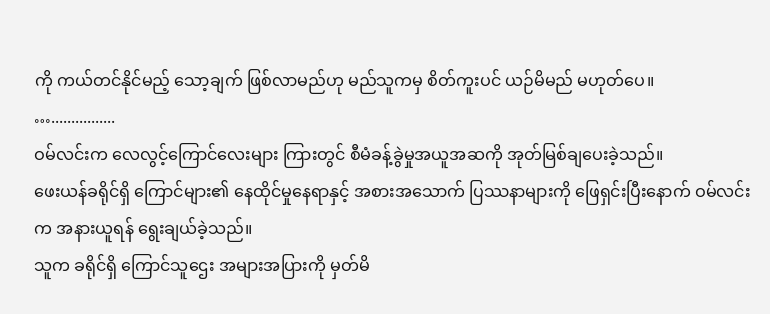ကို ကယ်တင်နိုင်မည့် သော့ချက် ဖြစ်လာမည်ဟု မည်သူကမှ စိတ်ကူးပင် ယဉ်မိမည် မဟုတ်ပေ။
…................
ဝမ်လင်းက လေလွင့်ကြောင်လေးများ ကြားတွင် စီမံခန့်ခွဲမှုအယူအဆကို အုတ်မြစ်ချပေးခဲ့သည်။
ဖေးယန်ခရိုင်ရှိ ကြောင်များ၏ နေထိုင်မှုနေရာနှင့် အစားအသောက် ပြဿနာများကို ဖြေရှင်းပြီးနောက် ဝမ်လင်းက အနားယူရန် ရွေးချယ်ခဲ့သည်။
သူက ခရိုင်ရှိ ကြောင်သူဌေး အများအပြားကို မှတ်မိ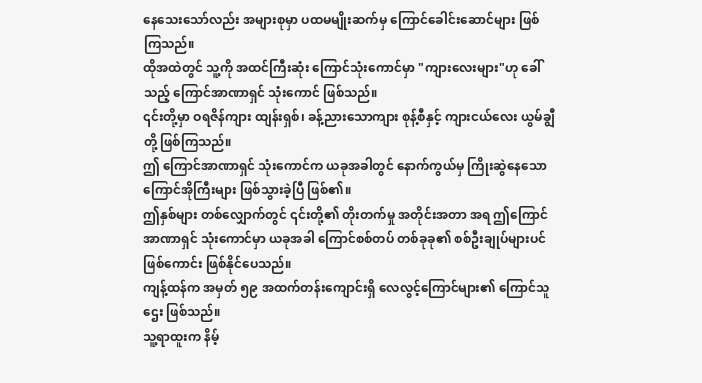နေသေးသော်လည်း အများစုမှာ ပထမမျိုးဆက်မှ ကြောင်ခေါင်းဆောင်များ ဖြစ်ကြသည်။
ထိုအထဲတွင် သူ့ကို အထင်ကြီးဆုံး ကြောင်သုံးကောင်မှာ "ကျားလေးများ"ဟု ခေါ်သည့် ကြောင်အာဏာရှင် သုံးကောင် ဖြစ်သည်။
၎င်းတို့မှာ ဝရဇိန်ကျား ထျန်းရှစ်၊ ခန့်ညားသောကျား စုန့်စီနှင့် ကျားငယ်လေး ယွမ်ချွီတို့ ဖြစ်ကြသည်။
ဤ ကြောင်အာဏာရှင် သုံးကောင်က ယခုအခါတွင် နောက်ကွယ်မှ ကြိုးဆွဲနေသော ကြောင်အိုကြီးများ ဖြစ်သွားခဲ့ပြီ ဖြစ်၏။
ဤနှစ်များ တစ်လျှောက်တွင် ၎င်းတို့၏ တိုးတက်မှု အတိုင်းအတာ အရ ဤကြောင်အာဏာရှင် သုံးကောင်မှာ ယခုအခါ ကြောင်စစ်တပ် တစ်ခုခု၏ စစ်ဦးချုပ်များပင် ဖြစ်ကောင်း ဖြစ်နိုင်ပေသည်။
ကျန့်ထန်က အမှတ် ၅၉ အထက်တန်းကျောင်းရှိ လေလွင့်ကြောင်များ၏ ကြောင်သူဌေး ဖြစ်သည်။
သူ့ရာထူးက နိမ့်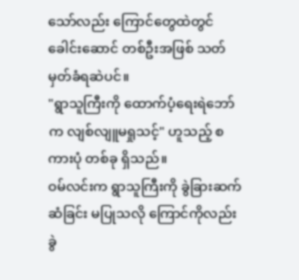သော်လည်း ကြောင်တွေထဲတွင် ခေါင်းဆောင် တစ်ဦးအဖြစ် သတ်မှတ်ခံရဆဲပင်။
"ရွာသူကြီးကို ထောက်ပံ့ရေးရဲဘော်က လျစ်လျူမရှုသင့်" ဟူသည့် စကားပုံ တစ်ခု ရှိသည်။
ဝမ်လင်းက ရွာသူကြီးကို ခွဲခြားဆက်ဆံခြင်း မပြုသလို ကြောင်ကိုလည်း ခွဲ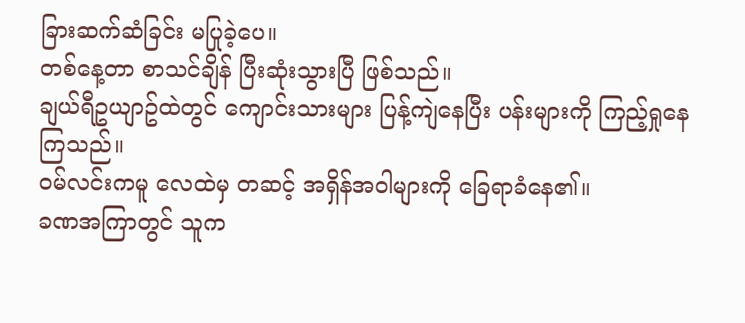ခြားဆက်ဆံခြင်း မပြုခဲ့ပေ။
တစ်နေ့တာ စာသင်ချိန် ပြီးဆုံးသွားပြီ ဖြစ်သည်။
ချယ်ရီဥယျာဥ်ထဲတွင် ကျောင်းသားများ ပြန့်ကျဲနေပြီး ပန်းများကို ကြည့်ရှုနေကြသည်။
ဝမ်လင်းကမူ လေထဲမှ တဆင့် အရှိန်အဝါများကို ခြေရာခံနေ၏။
ခဏအကြာတွင် သူက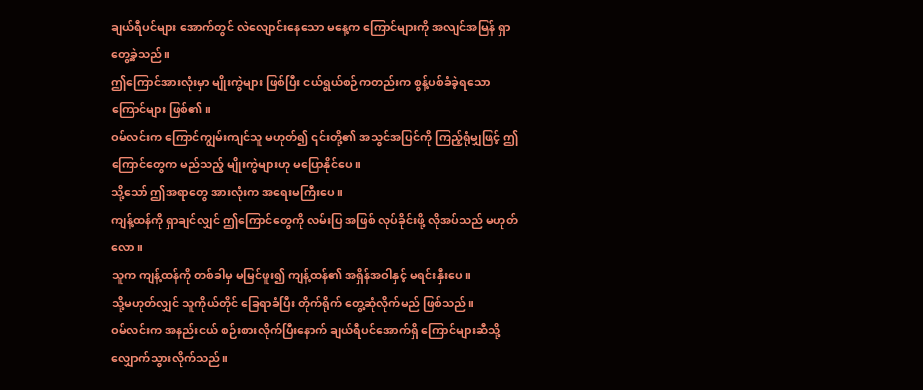ချယ်ရီပင်များ အောက်တွင် လဲလျောင်းနေသော မနေ့က ကြောင်များကို အလျင်အမြန် ရှာတွေ့ခဲ့သည်။
ဤကြောင်အားလုံးမှာ မျိုးကွဲများ ဖြစ်ပြီး ငယ်ရွယ်စဉ်ကတည်းက စွန့်ပစ်ခံခဲ့ရသော ကြောင်များ ဖြစ်၏။
ဝမ်လင်းက ကြောင်ကျွမ်းကျင်သူ မဟုတ်၍ ၎င်းတို့၏ အသွင်အပြင်ကို ကြည့်ရုံမျှဖြင့် ဤကြောင်တွေက မည်သည့် မျိုးကွဲများဟု မပြောနိုင်ပေ။
သို့သော် ဤအရာတွေ အားလုံးက အရေးမကြီးပေ။
ကျန့်ထန်ကို ရှာချင်လျှင် ဤကြောင်တွေကို လမ်းပြ အဖြစ် လုပ်ခိုင်းဖို့ လိုအပ်သည် မဟုတ်လော။
သူက ကျန့်ထန်ကို တစ်ခါမှ မမြင်ဖူး၍ ကျန့်ထန်၏ အရှိန်အဝါနှင့် မရင်းနှီးပေ။
သို့မဟုတ်လျှင် သူကိုယ်တိုင် ခြေရာခံပြီး တိုက်ရိုက် တွေ့ဆုံလိုက်မည် ဖြစ်သည်။
ဝမ်လင်းက အနည်းငယ် စဉ်းစားလိုက်ပြီးနောက် ချယ်ရီပင်အောက်ရှိ ကြောင်များဆီသို့ လျှောက်သွားလိုက်သည်။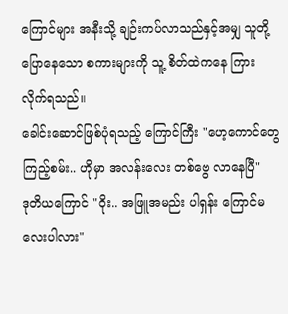ကြောင်များ အနီးသို့ ချဉ်းကပ်လာသည်နှင့်အမျှ သူတို့ ပြောနေသော စကားများကို သူ့ စိတ်ထဲကနေ ကြားလိုက်ရသည်။
ခေါင်းဆောင်ဖြစ်ပုံရသည့် ကြောင်ကြီး "ဟေ့ကောင်တွေ ကြည့်စမ်း.. ဟိုမှာ အလန်းလေး တစ်ဗွေ လာနေပြီ"
ဒုတိယကြောင် "ဝိုး.. အဖြူအမည်း ပါရှန်း ကြောင်မလေးပါလား"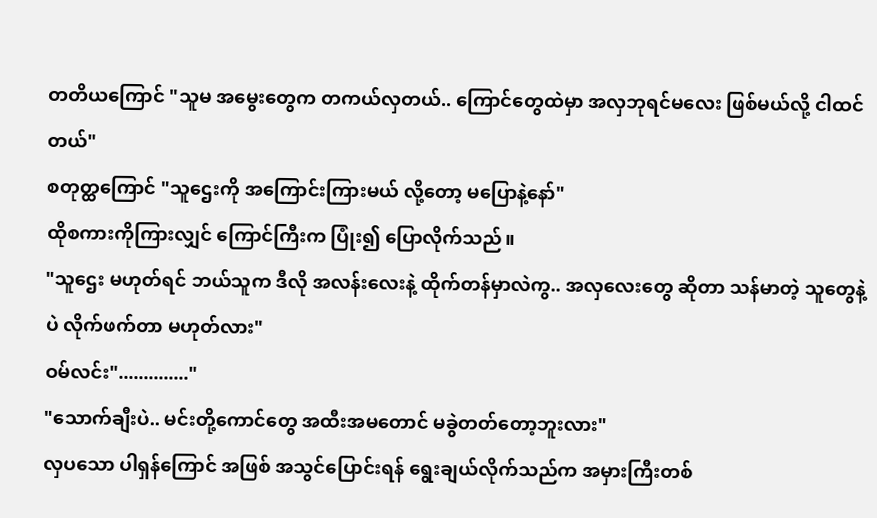တတိယကြောင် "သူမ အမွေးတွေက တကယ်လှတယ်.. ကြောင်တွေထဲမှာ အလှဘုရင်မလေး ဖြစ်မယ်လို့ ငါထင်တယ်"
စတုတ္ထကြောင် "သူဌေးကို အကြောင်းကြားမယ် လို့တော့ မပြောနဲ့နော်"
ထိုစကားကိုကြားလျှင် ကြောင်ကြီးက ပြုံး၍ ပြောလိုက်သည်။
"သူဌေး မဟုတ်ရင် ဘယ်သူက ဒီလို အလန်းလေးနဲ့ ထိုက်တန်မှာလဲကွ.. အလှလေးတွေ ဆိုတာ သန်မာတဲ့ သူတွေနဲ့ပဲ လိုက်ဖက်တာ မဟုတ်လား"
ဝမ်လင်း".............."
"သောက်ချီးပဲ.. မင်းတို့ကောင်တွေ အထီးအမတောင် မခွဲတတ်တော့ဘူးလား"
လှပသော ပါရှန်ကြောင် အဖြစ် အသွင်ပြောင်းရန် ရွေးချယ်လိုက်သည်က အမှားကြီးတစ်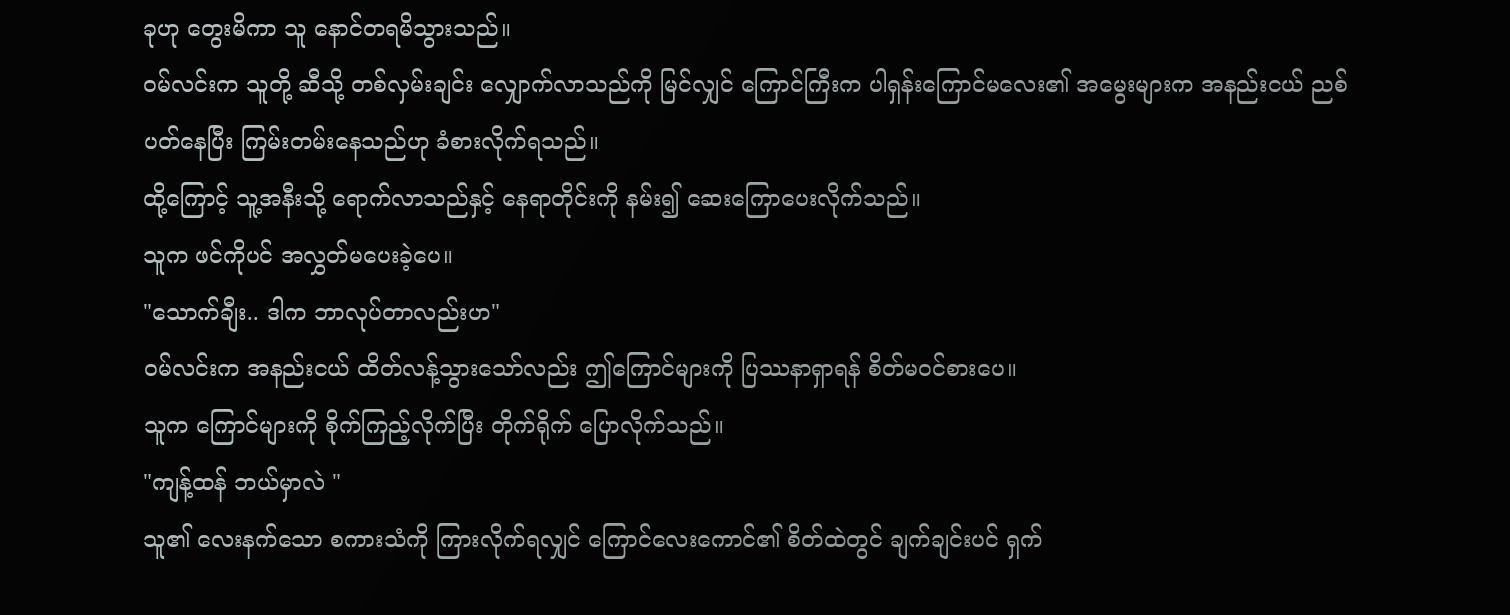ခုဟု တွေးမိကာ သူ နောင်တရမိသွားသည်။
ဝမ်လင်းက သူတို့ ဆီသို့ တစ်လှမ်းချင်း လျှောက်လာသည်ကို မြင်လျှင် ကြောင်ကြီးက ပါရှန်းကြောင်မလေး၏ အမွေးများက အနည်းငယ် ညစ်ပတ်နေပြီး ကြမ်းတမ်းနေသည်ဟု ခံစားလိုက်ရသည်။
ထို့ကြောင့် သူ့အနီးသို့ ရောက်လာသည်နှင့် နေရာတိုင်းကို နမ်း၍ ဆေးကြောပေးလိုက်သည်။
သူက ဖင်ကိုပင် အလွှတ်မပေးခဲ့ပေ။
"သောက်ချီး.. ဒါက ဘာလုပ်တာလည်းဟ"
ဝမ်လင်းက အနည်းငယ် ထိတ်လန့်သွားသော်လည်း ဤကြောင်များကို ပြဿနာရှာရန် စိတ်မ၀င်စားပေ။
သူက ကြောင်များကို စိုက်ကြည့်လိုက်ပြီး တိုက်ရိုက် ပြောလိုက်သည်။
"ကျန့်ထန် ဘယ်မှာလဲ "
သူ၏ လေးနက်သော စကားသံကို ကြားလိုက်ရလျှင် ကြောင်လေးကောင်၏ စိတ်ထဲတွင် ချက်ချင်းပင် ရှက်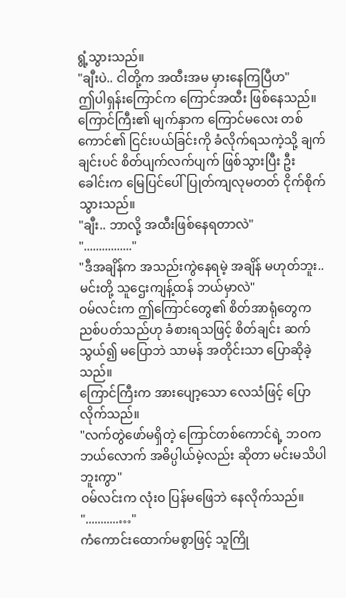ရွံ့သွားသည်။
"ချီးပဲ.. ငါတို့က အထီးအမ မှားနေကြပြီဟ"
ဤပါရှန်းကြောင်က ကြောင်အထီး ဖြစ်နေသည်။
ကြောင်ကြီး၏ မျက်နှာက ကြောင်မလေး တစ်ကောင်၏ ငြင်းပယ်ခြင်းကို ခံလိုက်ရသကဲ့သို့ ချက်ချင်းပင် စိတ်ပျက်လက်ပျက် ဖြစ်သွားပြီး ဦးခေါင်းက မြေပြင်ပေါ်ပြုတ်ကျလုမတတ် ငိုက်စိုက်သွားသည်။
"ချီး.. ဘာလို့ အထီးဖြစ်နေရတာလဲ"
"................"
"ဒီအချိန်က အသည်းကွဲနေရမဲ့ အချိန် မဟုတ်ဘူး.. မင်းတို့ သူဌေးကျန့်ထန် ဘယ်မှာလဲ"
ဝမ်လင်းက ဤကြောင်တွေ၏ စိတ်အာရုံတွေက ညစ်ပတ်သည်ဟု ခံစားရသဖြင့် စိတ်ချင်း ဆက်သွယ်၍ မပြောဘဲ သာမန် အတိုင်းသာ ပြောဆိုခဲ့သည်။
ကြောင်ကြီးက အားပျော့သော လေသံဖြင့် ပြောလိုက်သည်။
"လက်တွဲဖော်မရှိတဲ့ ကြောင်တစ်ကောင်ရဲ့ ဘဝက ဘယ်လောက် အဓိပ္ပါယ်မဲ့လည်း ဆိုတာ မင်းမသိပါဘူးကွာ"
ဝမ်လင်းက လုံးဝ ပြန်မဖြေဘဲ နေလိုက်သည်။
"...........…"
ကံကောင်းထောက်မစွာဖြင့် သူကြို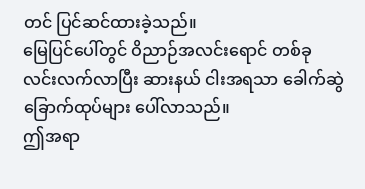တင် ပြင်ဆင်ထားခဲ့သည်။
မြေပြင်ပေါ်တွင် ဝိညာဉ်အလင်းရောင် တစ်ခု လင်းလက်လာပြီး ဆားနယ် ငါးအရသာ ခေါက်ဆွဲခြောက်ထုပ်များ ပေါ်လာသည်။
ဤအရာ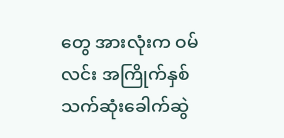တွေ အားလုံးက ဝမ်လင်း အကြိုက်နှစ်သက်ဆုံးခေါက်ဆွဲ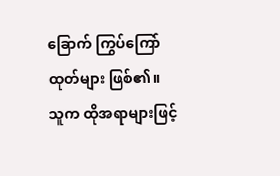ခြောက် ကြွပ်ကြော်ထုတ်များ ဖြစ်၏။
သူက ထိုအရာများဖြင့်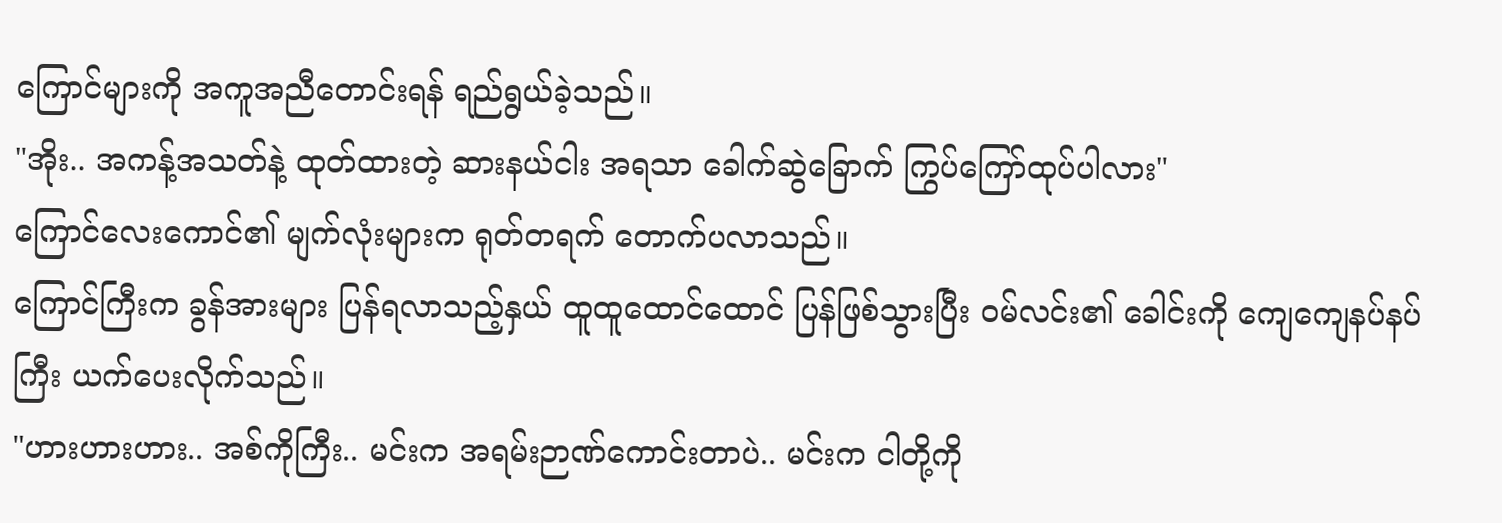ကြောင်များကို အကူအညီတောင်းရန် ရည်ရွယ်ခဲ့သည်။
"အိုး.. အကန့်အသတ်နဲ့ ထုတ်ထားတဲ့ ဆားနယ်ငါး အရသာ ခေါက်ဆွဲခြောက် ကြွပ်ကြော်ထုပ်ပါလား"
ကြောင်လေးကောင်၏ မျက်လုံးများက ရုတ်တရက် တောက်ပလာသည်။
ကြောင်ကြီးက ခွန်အားများ ပြန်ရလာသည့်နှယ် ထူထူထောင်ထောင် ပြန်ဖြစ်သွားပြီး ဝမ်လင်း၏ ခေါင်းကို ကျေကျေနပ်နပ်ကြီး ယက်ပေးလိုက်သည်။
"ဟားဟားဟား.. အစ်ကိုကြီး.. မင်းက အရမ်းဉာဏ်ကောင်းတာပဲ.. မင်းက ငါတို့ကို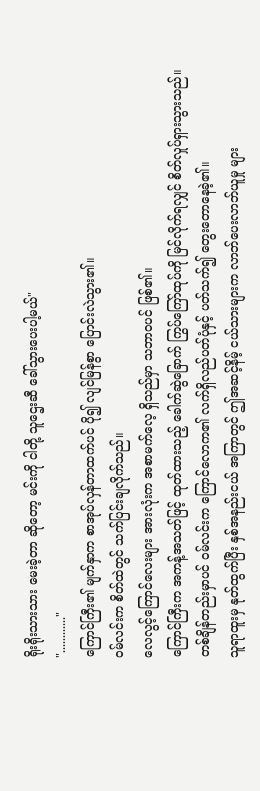ရိုးရိုးသားသား မေးခဲ့တာ ဆိုတော့ မင်းကို ငါတို့ သူဌေးဆီ ခေါ်သွားပေးပါ့မယ်"
"............"
ကြောင်ကြီး၏ မျက်နှာက စာအုပ်လှန်တာထက်ပင် ပို၍ လျင်မြန်စွာ ပြောင်းလဲသွား၏။
ဝမ်လင်းက စိတ်ထဲတွင် သက်ပြင်းချလိုက်သည်။
လေလွင့်ကြောင်လေးများ အားလုံးက အစာမက်လေ့ ရှိသည်မှာ သဘာဝပင် ဖြစ်၏။
ကြောင်ကြီးက အကန့်အသတ်ဖြင့် ထုတ်ထားသည့် ခေါက်ဆွဲခြောက် ကြွပ်ကြော်ထုပ်ကို မြင်လိုက်ရလျှင် စိတ်လှုပ်ရှားသွားသည်။
တစ်ချိန်တည်းမှာပင် ဝမ်လင်းက ကြောင်လောက၏ လက်ရှိလည်ပတ်ပုံနှင့် ပတ်သက်၍ တွေးတောနေခဲ့၏။
သူရာထူးမှ နုတ်ထွက်ပြီး နှစ်အနည်းငယ် အကြာတွင် ဤအဆင့်နိမ့် ငယ်သားများက လာဘ်ပေးလာဘ်ယူမှု များ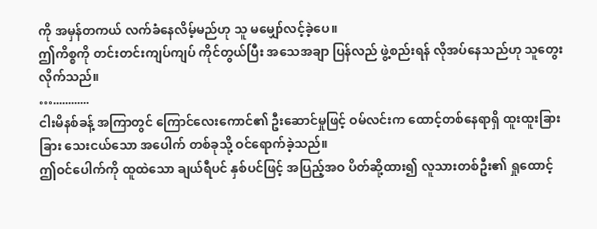ကို အမှန်တကယ် လက်ခံနေလိမ့်မည်ဟု သူ မမျှော်လင့်ခဲ့ပေ။
ဤကိစ္စကို တင်းတင်းကျပ်ကျပ် ကိုင်တွယ်ပြီး အသေအချာ ပြန်လည် ဖွဲ့စည်းရန် လိုအပ်နေသည်ဟု သူတွေးလိုက်သည်။
…............
ငါးမိနစ်ခန့် အကြာတွင် ကြောင်လေးကောင်၏ ဦးဆောင်မှုဖြင့် ဝမ်လင်းက ထောင့်တစ်နေရာရှိ ထူးထူးခြားခြား သေးငယ်သော အပေါက် တစ်ခုသို့ ဝင်ရောက်ခဲ့သည်။
ဤဝင်ပေါက်ကို ထူထဲသော ချယ်ရီပင် နှစ်ပင်ဖြင့် အပြည့်အဝ ပိတ်ဆို့ထား၍ လူသားတစ်ဦး၏ ရှုထောင့်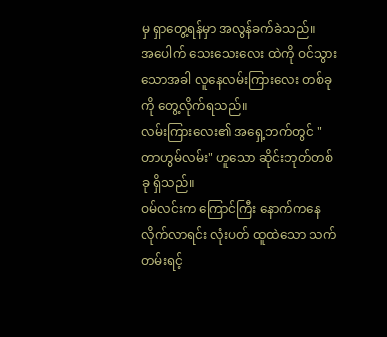မှ ရှာတွေ့ရန်မှာ အလွန်ခက်ခဲသည်။
အပေါက် သေးသေးလေး ထဲကို ဝင်သွားသောအခါ လူနေလမ်းကြားလေး တစ်ခုကို တွေ့လိုက်ရသည်။
လမ်းကြားလေး၏ အရှေ့ဘက်တွင် "တာဟွမ်လမ်း" ဟူသော ဆိုင်းဘုတ်တစ်ခု ရှိသည်။
ဝမ်လင်းက ကြောင်ကြီး နောက်ကနေ လိုက်လာရင်း လုံးပတ် ထူထဲသော သက်တမ်းရင့်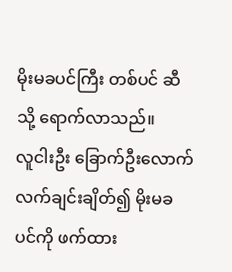မိုးမခပင်ကြီး တစ်ပင် ဆီသို့ ရောက်လာသည်။
လူငါးဦး ခြောက်ဦးလောက် လက်ချင်းချိတ်၍ မိုးမခပင်ကို ဖက်ထား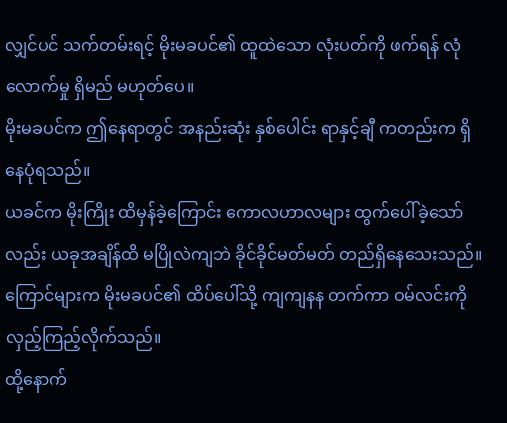လျှင်ပင် သက်တမ်းရင့် မိုးမခပင်၏ ထူထဲသော လုံးပတ်ကို ဖက်ရန် လုံလောက်မှု ရှိမည် မဟုတ်ပေ။
မိုးမခပင်က ဤနေရာတွင် အနည်းဆုံး နှစ်ပေါင်း ရာနှင့်ချီ ကတည်းက ရှိနေပုံရသည်။
ယခင်က မိုးကြိုး ထိမှန်ခဲ့ကြောင်း ကောလဟာလများ ထွက်ပေါ်ခဲ့သော်လည်း ယခုအချိန်ထိ မပြိုလဲကျဘဲ ခိုင်ခိုင်မတ်မတ် တည်ရှိနေသေးသည်။
ကြောင်များက မိုးမခပင်၏ ထိပ်ပေါ်သို့ ကျကျနန တက်ကာ ဝမ်လင်းကို လှည့်ကြည့်လိုက်သည်။
ထို့နောက်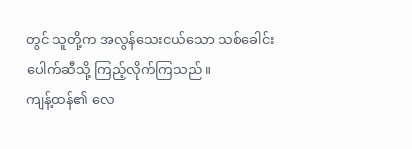တွင် သူတို့က အလွန်သေးငယ်သော သစ်ခေါင်းပေါက်ဆီသို့ ကြည့်လိုက်ကြသည်။
ကျန့်ထန်၏ လေ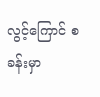လွင့်ကြောင် စခန်းမှာ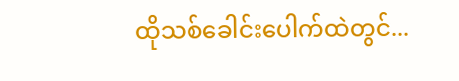ထိုသစ်ခေါင်းပေါက်ထဲတွင်...